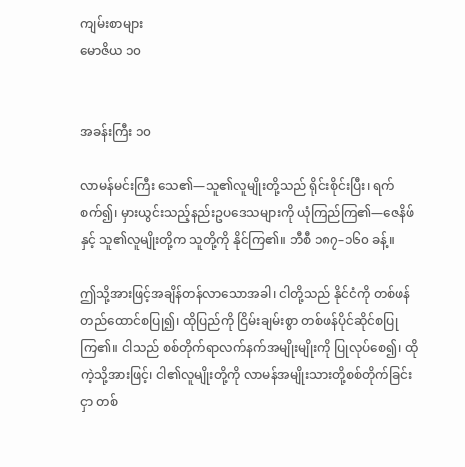ကျမ်းစာများ
မောဇိယ ၁၀


အခန်းကြီး ၁၀

လာမန်မင်းကြီး သေ၏—သူ၏လူမျိုးတို့သည် ရိုင်းစိုင်းပြီး၊ ရက်စက်၍၊ မှားယွင်းသည့်နည်းဥပဒေသများကို ယုံကြည်ကြ၏—ဇေနိဖ်နှင့် သူ၏လူမျိုးတို့က သူတို့ကို နိုင်ကြ၏။ ဘီစီ ၁၈၇–၁၆၀ ခန့်။

ဤသို့အားဖြင့်အချိန်တန်လာသောအခါ၊ ငါတို့သည် နိုင်ငံကို တစ်ဖန်တည်ထောင်စပြု၍၊ ထိုပြည်ကို ငြိမ်းချမ်းစွာ တစ်ဖန်ပိုင်ဆိုင်စပြုကြ၏။ ငါသည် စစ်တိုက်ရာလက်နက်အမျိုးမျိုးကို ပြုလုပ်စေ၍၊ ထိုကဲ့သို့အားဖြင့်၊ ငါ၏လူမျိုးတို့ကို လာမန်အမျိုးသားတို့စစ်တိုက်ခြင်းငှာ တစ်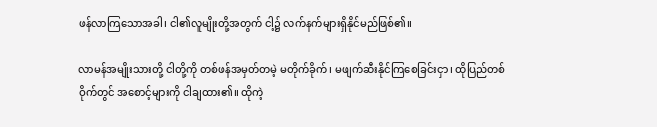ဖန်လာကြသောအခါ၊ ငါ၏လူမျိုးတို့အတွက် ငါ့၌ လက်နက်များရှိနိုင်မည်ဖြစ်၏။

လာမန်အမျိုးသားတို့ ငါတို့ကို တစ်ဖန်အမှတ်တမဲ့ မတိုက်ခိုက်၊ မဖျက်ဆီးနိုင်ကြစေခြင်းငှာ၊ ထိုပြည်တစ်ဝိုက်တွင် အစောင့်များကို ငါချထား၏။ ထိုကဲ့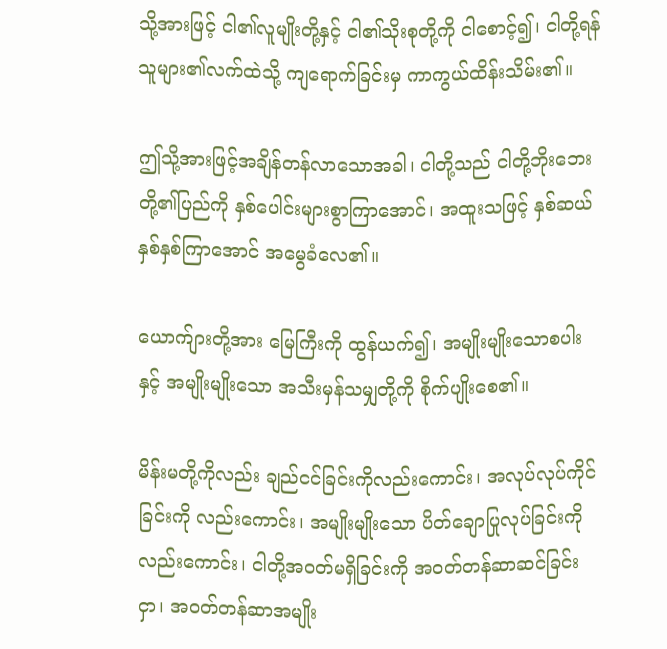သို့အားဖြင့် ငါ၏လူမျိုးတို့နှင့် ငါ၏သိုးစုတို့ကို ငါစောင့်၍၊ ငါတို့ရန်သူများ၏လက်ထဲသို့ ကျရောက်ခြင်းမှ ကာကွယ်ထိန်းသိမ်း၏။

ဤသို့အားဖြင့်အချိန်တန်လာသောအခါ၊ ငါတို့သည် ငါတို့ဘိုးဘေးတို့၏ပြည်ကို နှစ်ပေါင်းများစွာကြာအောင်၊ အထူးသဖြင့် နှစ်ဆယ်နှစ်နှစ်ကြာအောင် အမွေခံလေ၏။

ယောက်ျားတို့အား မြေကြီးကို ထွန်ယက်၍၊ အမျိုးမျိုးသောစပါးနှင့် အမျိုးမျိုးသော အသီးမှန်သမျှတို့ကို စိုက်ပျိုးစေ၏။

မိန်းမတို့ကိုလည်း ချည်ငင်ခြင်းကိုလည်းကောင်း၊ အလုပ်လုပ်ကိုင်ခြင်းကို လည်းကောင်း၊ အမျိုးမျိုးသော ပိတ်ချောပြုလုပ်ခြင်းကိုလည်းကောင်း၊ ငါတို့အဝတ်မရှိခြင်းကို အဝတ်တန်ဆာဆင်ခြင်းငှာ၊ အဝတ်တန်ဆာအမျိုး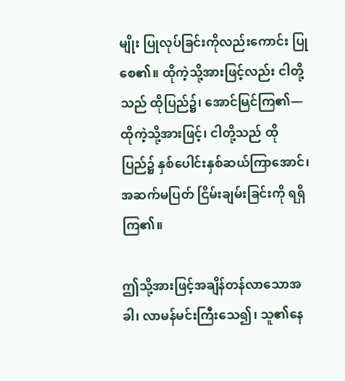မျိုး ပြုလုပ်ခြင်းကိုလည်းကောင်း ပြုစေ၏။ ထိုကဲ့သို့အားဖြင့်လည်း ငါတို့သည် ထိုပြည်၌၊ အောင်မြင်ကြ၏—ထိုကဲ့သို့အားဖြင့်၊ ငါတို့သည် ထိုပြည်၌ နှစ်ပေါင်းနှစ်ဆယ်ကြာအောင်၊ အဆက်မပြတ် ငြိမ်းချမ်းခြင်းကို ရရှိကြ၏။

ဤသို့အားဖြင့်အချိန်တန်လာသောအခါ၊ လာမန်မင်းကြီးသေ၍၊ သူ၏နေ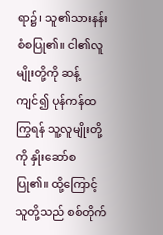ရာ၌၊ သူ၏သားနန်းစံစပြု၏။ ငါ၏လူမျိုးတို့ကို ဆန့်ကျင်၍ ပုန်ကန်ထကြွရန် သူ့လူမျိုးတို့ကို နှိုးဆော်စပြု၏။ ထို့ကြောင့် သူတို့သည် စစ်တိုက်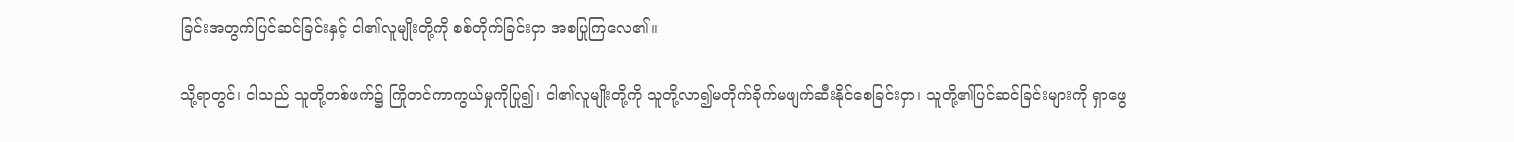ခြင်းအတွက်ပြင်ဆင်ခြင်းနှင့် ငါ၏လူမျိုးတို့ကို စစ်တိုက်ခြင်းငှာ အစပြုကြလေ၏။

သို့ရာတွင်၊ ငါသည် သူတို့တစ်ဖက်၌ ကြိုတင်ကာကွယ်မှုကိုပြု၍၊ ငါ၏လူမျိုးတို့ကို သူတို့လာ၍မတိုက်ခိုက်မဖျက်ဆီးနိုင်စေခြင်းငှာ၊ သူတို့၏ပြင်ဆင်ခြင်းများကို ရှာဖွေ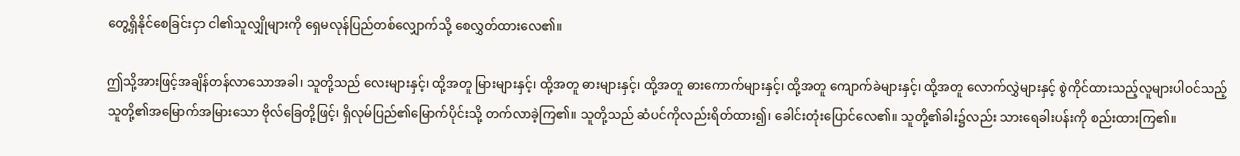တွေ့ရှိနိုင်စေခြင်းငှာ ငါ၏သူလျှိုများကို ရှေမလုန်ပြည်တစ်လျှောက်သို့ စေလွှတ်ထားလေ၏။

ဤသို့အားဖြင့်အချိန်တန်လာသောအခါ၊ သူတို့သည် လေးများနှင့်၊ ထို့အတူ မြားများနှင့်၊ ထို့အတူ ဓားများနှင့်၊ ထို့အတူ ဓားကောက်များနှင့်၊ ထို့အတူ ကျောက်ခဲများနှင့်၊ ထို့အတူ လောက်လွှဲများနှင့် စွဲကိုင်ထားသည့်လူများပါဝင်သည့် သူတို့၏အမြောက်အမြားသော ဗိုလ်ခြေတို့ဖြင့်၊ ရှိလုမ်ပြည်၏မြောက်ပိုင်းသို့ တက်လာခဲ့ကြ၏။ သူတို့သည် ဆံပင်ကိုလည်းရိတ်ထား၍၊ ခေါင်းတုံးပြောင်လေ၏။ သူတို့၏ခါး၌လည်း သားရေခါးပန်းကို စည်းထားကြ၏။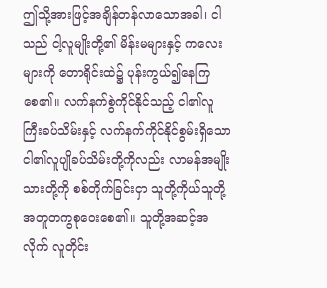ဤသို့အားဖြင့်အချိန်တန်လာသောအခါ၊ ငါသည် ငါ့လူမျိုးတို့၏ မိန်းမများနှင့် ကလေးများကို တောရိုင်းထဲ၌ ပုန်းကွယ်၍နေကြစေ၏။ လက်နက်စွဲကိုင်နိုင်သည့် ငါ၏လူကြီးခပ်သိမ်းနှင့် လက်နက်ကိုင်နိုင်စွမ်းရှိသော ငါ၏လူပျိုခပ်သိမ်းတို့ကိုလည်း လာမန်အမျိုးသားတို့ကို စစ်တိုက်ခြင်းငှာ သူတို့ကိုယ်သူတို့ အတူတကွစုဝေးစေ၏။ သူတို့အဆင့်အလိုက် လူတိုင်း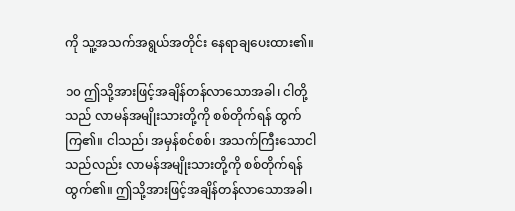ကို သူ့အသက်အရွယ်အတိုင်း နေရာချပေးထား၏။

၁၀ ဤသို့အားဖြင့်အချိန်တန်လာသောအခါ၊ ငါတို့သည် လာမန်အမျိုးသားတို့ကို စစ်တိုက်ရန် ထွက်ကြ၏။ ငါသည်၊ အမှန်စင်စစ်၊ အသက်ကြီးသောငါသည်လည်း လာမန်အမျိုးသားတို့ကို စစ်တိုက်ရန် ထွက်၏။ ဤသို့အားဖြင့်အချိန်တန်လာသောအခါ၊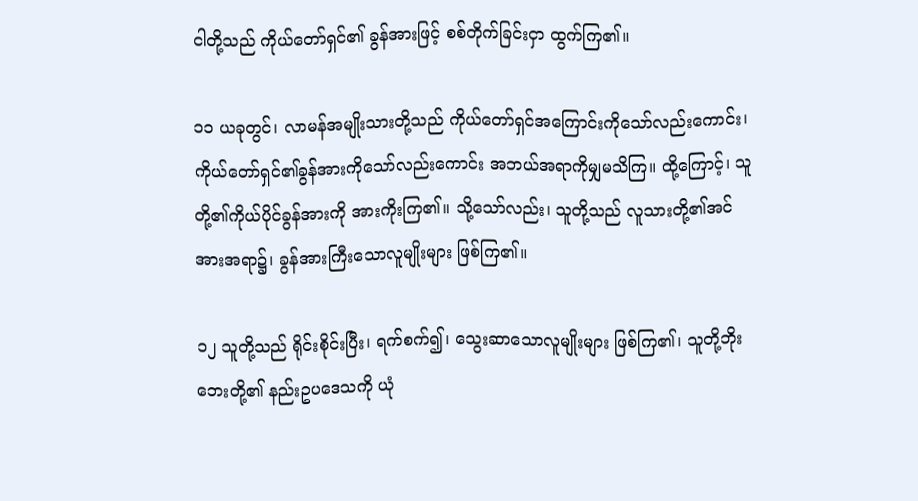ငါတို့သည် ကိုယ်တော်ရှင်၏ ခွန်အားဖြင့် စစ်တိုက်ခြင်းငှာ ထွက်ကြ၏။

၁၁ ယခုတွင်၊ လာမန်အမျိုးသားတို့သည် ကိုယ်တော်ရှင်အကြောင်းကိုသော်လည်းကောင်း၊ ကိုယ်တော်ရှင်၏ခွန်အားကိုသော်လည်းကောင်း အဘယ်အရာကိုမျှမသိကြ။ ထို့ကြောင့်၊ သူတို့၏ကိုယ်ပိုင်ခွန်အားကို အားကိုးကြ၏။ သို့သော်လည်း၊ သူတို့သည် လူသားတို့၏အင်အားအရာ၌၊ ခွန်အားကြီးသောလူမျိုးများ ဖြစ်ကြ၏။

၁၂ သူတို့သည် ရိုင်းစိုင်းပြီး၊ ရက်စက်၍၊ သွေးဆာသောလူမျိုးများ ဖြစ်ကြ၏၊ သူတို့ဘိုးဘေးတို့၏ နည်းဥပဒေသကို ယုံ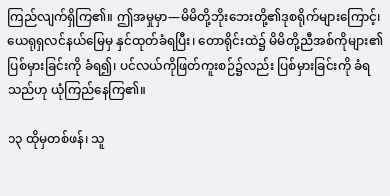ကြည်လျက်ရှိကြ၏။ ဤအမှုမှာ—မိမိတို့ဘိုးဘေးတို့၏ဒုစရိုက်များကြောင့်၊ ယေရုရှလင်နယ်မြေမှ နှင်ထုတ်ခံရပြီး၊ တောရိုင်းထဲ၌ မိမိတို့ညီအစ်ကိုများ၏ပြစ်မှားခြင်းကို ခံရ၍၊ ပင်လယ်ကိုဖြတ်ကူးစဉ်၌လည်း ပြစ်မှားခြင်းကို ခံရသည်ဟု ယုံကြည်နေကြ၏။

၁၃ ထိုမှတစ်ဖန်၊ သူ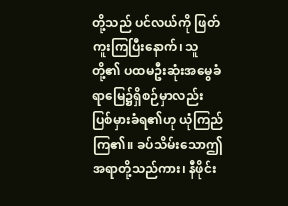တို့သည် ပင်လယ်ကို ဖြတ်ကူးကြပြီးနောက်၊ သူတို့၏ ပထမဦးဆုံးအမွေခံရာမြေ၌ရှိစဉ်မှာလည်း ပြစ်မှားခံရ၏ဟု ယုံကြည်ကြ၏။ ခပ်သိမ်းသောဤအရာတို့သည်ကား၊ နီဖိုင်း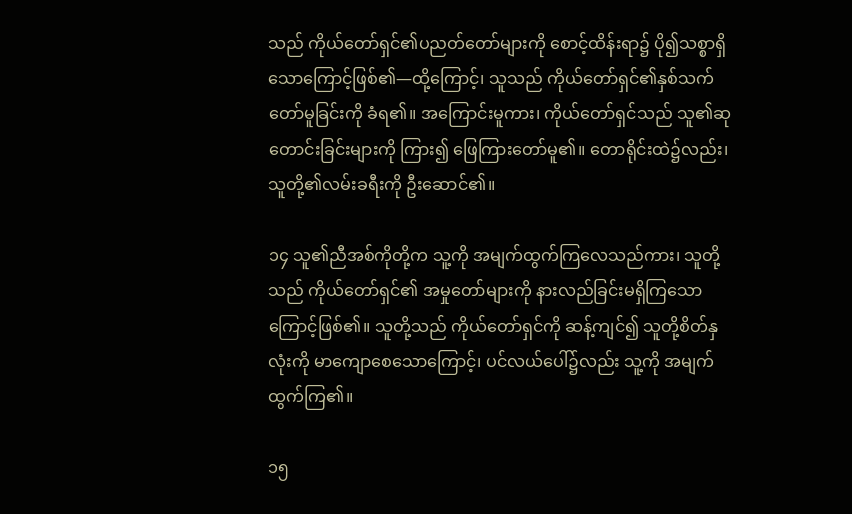သည် ကိုယ်တော်ရှင်၏ပညတ်တော်များကို စောင့်ထိန်းရာ၌ ပို၍သစ္စာရှိသောကြောင့်ဖြစ်၏—ထို့ကြောင့်၊ သူသည် ကိုယ်တော်ရှင်၏နှစ်သက်တော်မူခြင်းကို ခံရ၏။ အကြောင်းမူကား၊ ကိုယ်တော်ရှင်သည် သူ၏ဆုတောင်းခြင်းများကို ကြား၍ ဖြေကြားတော်မူ၏။ တောရိုင်းထဲ၌လည်း၊ သူတို့၏လမ်းခရီးကို ဦးဆောင်၏။

၁၄ သူ၏ညီအစ်ကိုတို့က သူ့ကို အမျက်ထွက်ကြလေသည်ကား၊ သူတို့သည် ကိုယ်တော်ရှင်၏ အမှုတော်များကို နားလည်ခြင်းမရှိကြသောကြောင့်ဖြစ်၏။ သူတို့သည် ကိုယ်တော်ရှင်ကို ဆန့်ကျင်၍ သူတို့စိတ်နှလုံးကို မာကျောစေသောကြောင့်၊ ပင်လယ်ပေါ်၌လည်း သူ့ကို အမျက်ထွက်ကြ၏။

၁၅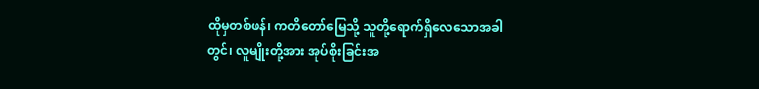ထိုမှတစ်ဖန်၊ ကတိတော်မြေသို့ သူတို့ရောက်ရှိလေသောအခါတွင်၊ လူမျိုးတို့အား အုပ်စိုးခြင်းအ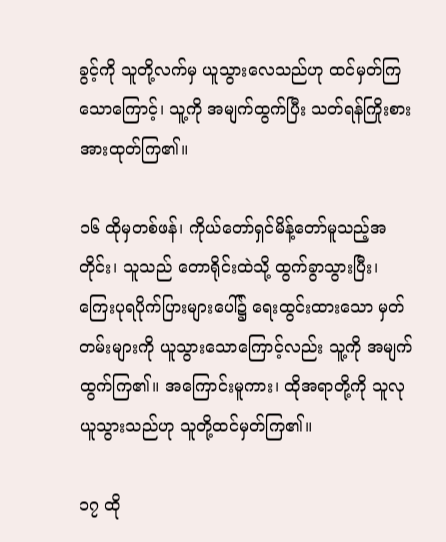ခွင့်ကို သူတို့လက်မှ ယူသွားလေသည်ဟု ထင်မှတ်ကြသောကြောင့်၊ သူ့ကို အမျက်ထွက်ပြီး သတ်ရန်ကြိုးစားအားထုတ်ကြ၏။

၁၆ ထိုမှတစ်ဖန်၊ ကိုယ်တော်ရှင်မိန့်တော်မူသည့်အတိုင်း၊ သူသည် တောရိုင်းထဲသို့ ထွက်ခွာသွားပြီး၊ ကြေးပုရပိုက်ပြားများပေါ်၌ ရေးထွင်းထားသော မှတ်တမ်းများကို ယူသွားသောကြောင့်လည်း သူ့ကို အမျက်ထွက်ကြ၏။ အကြောင်းမူကား၊ ထိုအရာတို့ကို သူလုယူသွားသည်ဟု သူတို့ထင်မှတ်ကြ၏။

၁၇ ထို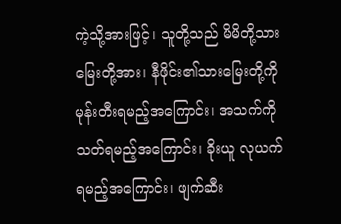ကဲ့သို့အားဖြင့်၊ သူတို့သည် မိမိတို့သားမြေးတို့အား၊ နီဖိုင်း၏သားမြေးတို့ကို မုန်းတီးရမည့်အကြောင်း၊ အသက်ကို သတ်ရမည့်အကြောင်း၊ ခိုးယူ လုယက်ရမည့်အကြောင်း၊ ဖျက်ဆီး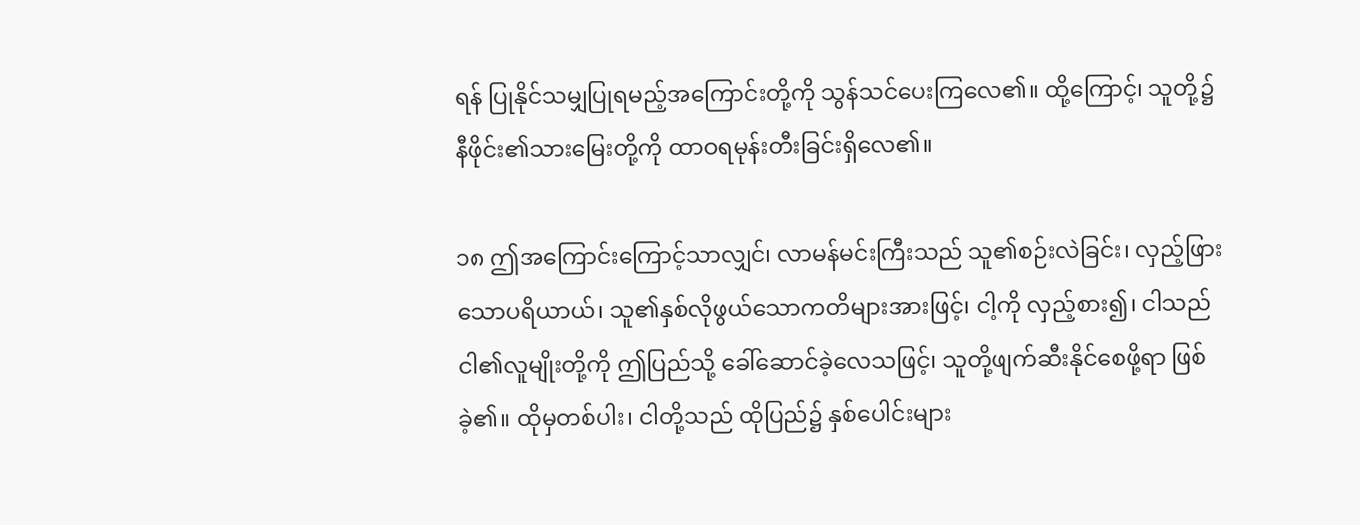ရန် ပြုနိုင်သမျှပြုရမည့်အကြောင်းတို့ကို သွန်သင်ပေးကြလေ၏။ ထို့ကြောင့်၊ သူတို့၌ နီဖိုင်း၏သားမြေးတို့ကို ထာဝရမုန်းတီးခြင်းရှိလေ၏။

၁၈ ဤအကြောင်းကြောင့်သာလျှင်၊ လာမန်မင်းကြီးသည် သူ၏စဉ်းလဲခြင်း၊ လှည့်ဖြားသောပရိယာယ်၊ သူ၏နှစ်လိုဖွယ်သောကတိများအားဖြင့်၊ ငါ့ကို လှည့်စား၍၊ ငါသည် ငါ၏လူမျိုးတို့ကို ဤပြည်သို့ ခေါ်ဆောင်ခဲ့လေသဖြင့်၊ သူတို့ဖျက်ဆီးနိုင်စေဖို့ရာ ဖြစ်ခဲ့၏။ ထိုမှတစ်ပါး၊ ငါတို့သည် ထိုပြည်၌ နှစ်ပေါင်းများ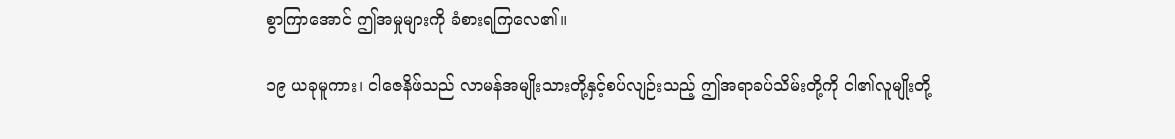စွာကြာအောင် ဤအမှုများကို ခံစားရကြလေ၏။

၁၉ ယခုမူကား၊ ငါဇေနိဖ်သည် လာမန်အမျိုးသားတို့နှင့်စပ်လျဉ်းသည့် ဤအရာခပ်သိမ်းတို့ကို ငါ၏လူမျိုးတို့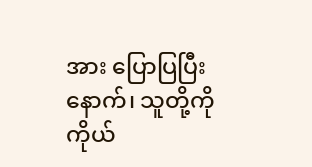အား ပြောပြပြီးနောက်၊ သူတို့ကို ကိုယ်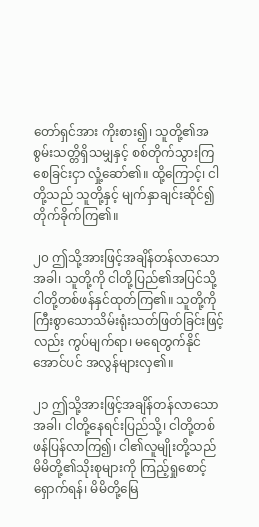တော်ရှင်အား ကိုးစား၍၊ သူတို့၏အစွမ်းသတ္တိရှိသမျှနှင့် စစ်တိုက်သွားကြစေခြင်းငှာ လှုံ့ဆော်၏။ ထို့ကြောင့်၊ ငါတို့သည် သူတို့နှင့် မျက်နှာချင်းဆိုင်၍ တိုက်ခိုက်ကြ၏။

၂၀ ဤသို့အားဖြင့်အချိန်တန်လာသောအခါ၊ သူတို့ကို ငါတို့ပြည်၏အပြင်သို့ ငါတို့တစ်ဖန်နှင်ထုတ်ကြ၏။ သူတို့ကို ကြီးစွာသောသိမ်းရုံးသတ်ဖြတ်ခြင်းဖြင့်လည်း ကွပ်မျက်ရာ၊ မရေတွက်နိုင်အောင်ပင် အလွန်များလှ၏။

၂၁ ဤသို့အားဖြင့်အချိန်တန်လာသောအခါ၊ ငါတို့နေရင်းပြည်သို့၊ ငါတို့တစ်ဖန်ပြန်လာကြ၍၊ ငါ၏လူမျိုးတို့သည် မိမိတို့၏သိုးစုများကို ကြည့်ရှုစောင့်ရှောက်ရန်၊ မိမိတို့မြေ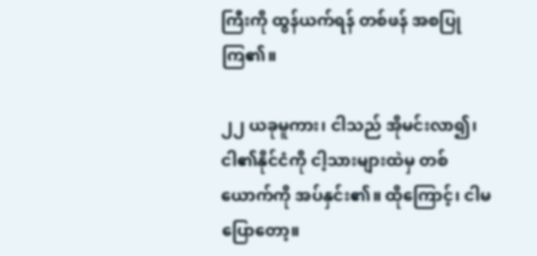ကြီးကို ထွန်ယက်ရန် တစ်ဖန် အစပြုကြ၏။

၂၂ ယခုမူကား၊ ငါသည် အိုမင်းလာ၍၊ ငါ၏နိုင်ငံကို ငါ့သားများထဲမှ တစ်ယောက်ကို အပ်နှင်း၏။ ထိုကြောင့်၊ ငါမပြောတော့။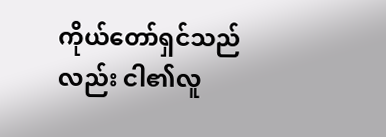ကိုယ်တော်ရှင်သည်လည်း ငါ၏လူ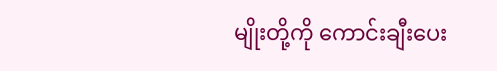မျိုးတို့ကို ကောင်းချီးပေး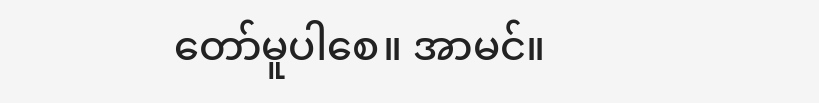တော်မူပါစေ။ အာမင်။